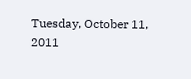Tuesday, October 11, 2011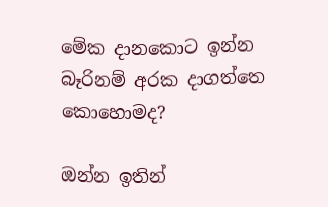මේක දානකොට ඉන්න බෑරිනම් අරක දාගත්තෙ කොහොමද?

ඔන්න ඉතින්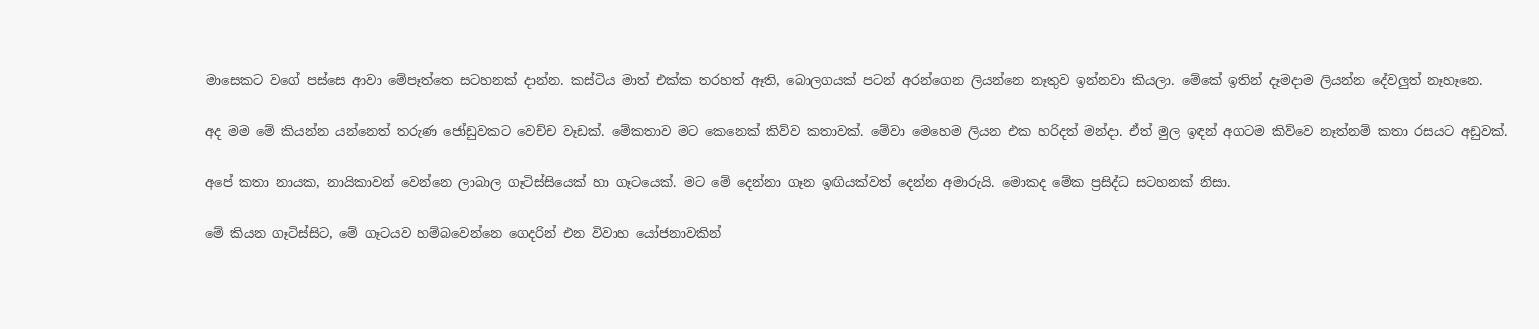මාසෙකට වගේ පස්සෙ ආවා මේපෑත්තෙ සටහනක් දාන්න. කස්ටිය මාත් එක්ක තරහත් ඈති, බොලගයක් පටන් අරන්ගෙන ලියන්නෙ නෑතුව ඉන්නවා කියලා. මේකේ ඉතින් දෑමදාම ලියන්න දේවලුත් නෑහෑනෙ.

අද මම මේ කියන්න යන්නෙත් තරුණ ජෝඩුවකට වෙච්ච වෑඩක්. මේකතාව මට කෙනෙක් කිව්ව කතාවක්. මේවා මෙහෙම ලියන එක හරිදත් මන්දා. ඒත් මුල ඉඳන් අගටම කිව්වෙ නෑත්නම් කතා රසයට අඩුවක්.

අපේ කතා නායක, නායිකාවන් වෙන්නෙ ලාබාල ගෑටිස්සියෙක් හා ගෑටයෙක්. මට මේ දෙන්නා ගෑන ඉඟියක්වත් දෙන්න අමාරුයි. මොකද මේක ප්‍රසිද්ධ සටහනක් නිසා.

මේ කියන ගෑටිස්සිට, මේ ගෑටයව හම්බවෙන්නෙ ගෙදරින් එන විවාහ යෝජනාවකින්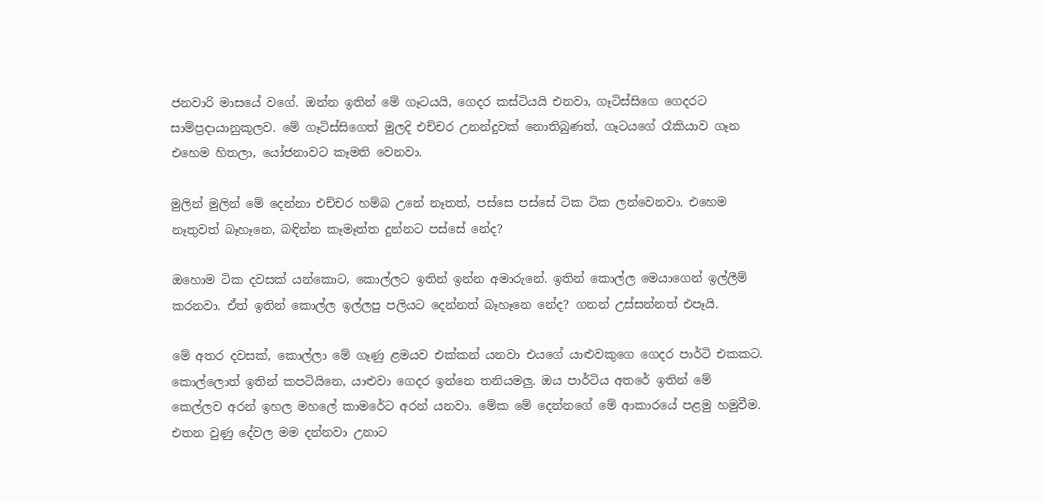ජනවාරි මාසයේ වගේ. ඔන්න ඉතින් මේ ගෑටයයි, ගෙදර කස්ටියයි එනවා, ගෑටිස්සිගෙ ගෙදරට සාම්ප්‍රදායානුකූලව. මේ ගෑටිස්සිගෙත් මුලදි එච්චර උනන්දුවක් නොතිබුණත්, ගෑටයගේ රෑකියාව ගෑන එහෙම හිතලා, යෝජනාවට කෑමති වෙනවා.

මුලින් මුලින් මේ දෙන්නා එච්චර හම්බ උනේ නෑතත්, පස්සෙ පස්සේ ටික ටික ලන්වෙනවා. එහෙම නෑතුවත් බෑහෑනෙ, බඳින්න කෑමෑත්ත දුන්නට පස්සේ නේද?

ඔහොම ටික දවසක් යන්කොට, කොල්ලට ඉතින් ඉන්න අමාරුනේ. ඉතින් කොල්ල මෙයාගෙන් ඉල්ලීම් කරනවා. ඒත් ඉතින් කොල්ල ඉල්ලපු පලියට දෙන්නත් බෑහෑනෙ නේද? ගනන් උස්සන්නත් එපෑයි.

මේ අතර දවසක්, කොල්ලා මේ ගෑණු ළමයව එක්කන් යනවා එයගේ යාළුවකුගෙ ගෙදර පාර්ටි එකකට. කොල්ලොත් ඉතින් කපටියිනෙ, යාළුවා ගෙදර ඉන්නෙ තනියමලු. ඔය පාර්ටිය අතරේ ඉතින් මේ කෙල්ලව අරන් ඉහල මහලේ කාමරේට අරන් යනවා. මේක මේ දෙන්නගේ මේ ආකාරයේ පළමු හමුවීම. එතන වුණු දේවල මම දන්නවා උනාට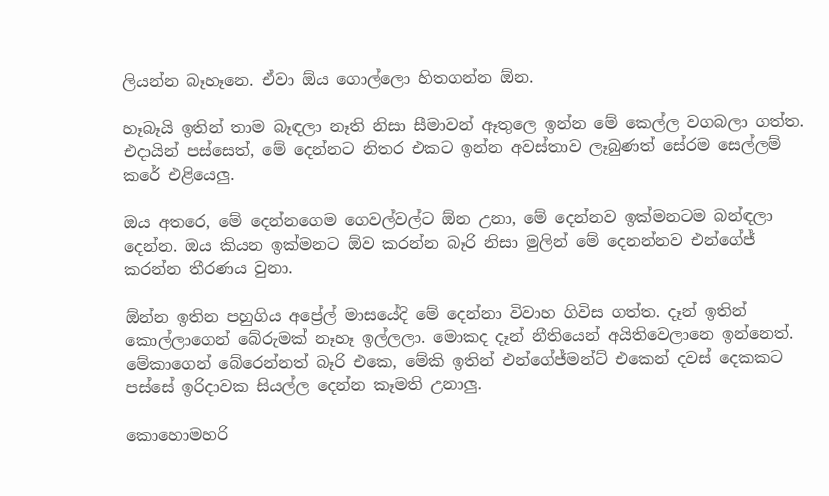ලියන්න බෑහෑනෙ. ඒවා ඕය ගොල්ලො හිතගන්න ඕන.

හෑබෑයි ඉතින් තාම බෑඳලා නෑති නිසා සීමාවන් ඈතුලෙ ඉන්න මේ කෙල්ල වගබලා ගත්ත. එදායින් පස්සෙත්, මේ දෙන්නට නිතර එකට ඉන්න අවස්තාව ලෑබුණත් සේරම සෙල්ලම් කරේ එළියෙලු.

ඔය අතරෙ, මේ දෙන්නගෙම ගෙවල්වල්ට ඕන උනා, මේ දෙන්නව ඉක්මනටම බන්ඳලා දෙන්න. ඔය කියන ඉක්මනට ඕව කරන්න බෑරි නිසා මුලින් මේ දෙනන්නව එන්ගේජ් කරන්න තීරණය වුනා.

ඕන්න ඉතින පහුගිය අප්‍රේල් මාසයේදි මේ දෙන්නා විවාහ ගිවිස ගත්ත. දෑන් ඉතින් කොල්ලාගෙන් බේරුමක් නෑහෑ ඉල්ලලා. මොකද දෑන් නීතියෙන් අයිතිවෙලානෙ ඉන්නෙත්. මේකාගෙන් බේරෙන්නත් බෑරි එකෙ, මේකි ඉතින් එන්ගේජ්මන්ට් එකෙන් දවස් දෙකකට පස්සේ ඉරිදාවක සියල්ල දෙන්න කෑමති උනාලු.

කොහොමහරි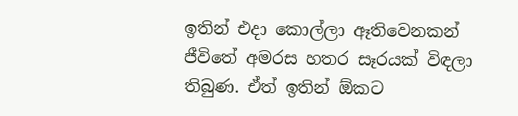ඉතින් එදා කොල්ලා ඈතිවෙනකන් ජීවිතේ අමරස හතර සෑරයක් විඳලා තිබුණ. ඒත් ඉතින් ඕකට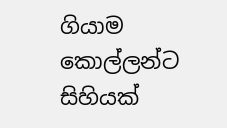ගියාම කොල්ලන්ට සිහියක්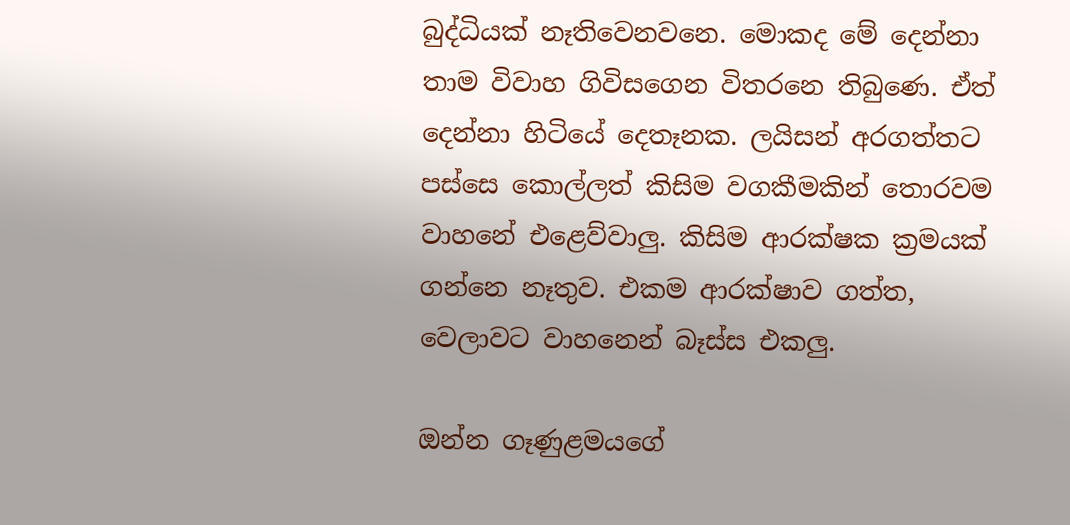බුද්ධියක් නෑතිවෙනවනෙ. මොකද මේ දෙන්නා තාම විවාහ ගිවිසගෙන විතරනෙ තිබුණෙ. ඒත් දෙන්නා හිටියේ දෙතෑනක. ලයිසන් අරගත්තට පස්සෙ කොල්ලත් කිසිම වගකීමකින් තොරවම වාහනේ එළෙව්වාලු. කිසිම ආරක්ෂක ක්‍රමයක් ගන්නෙ නෑතුව. එකම ආරක්ෂාව ගත්ත, වෙලාවට වාහනෙන් බෑස්ස එකලු.

ඔන්න ගෑණුළමයගේ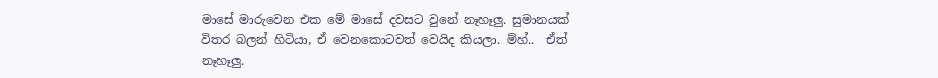මාසේ මාරුවෙන එක මේ මාසේ දවසට වුනේ නෑහෑලු. සුමානයක් විතර බලන් හිටියා, ඒ වෙනකොටවත් වෙයිද කියලා. ම්හ්..  ඒත් නෑහෑලු.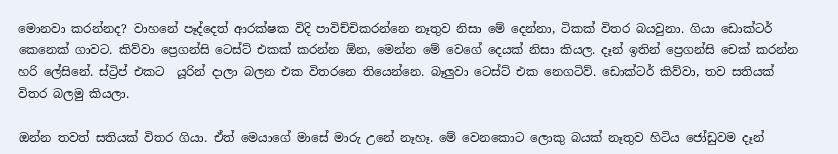මොනවා කරන්නද? වාහනේ පෑද්දෙත් ආරක්ෂක විදි පාවිච්චිකරන්නෙ නෑතුව නිසා මේ දෙන්නා, ටිකක් විතර බයවුනා. ගියා ඩොක්ටර් කෙනෙක් ගාවට. කිව්වා ප්‍රෙගන්සි ටෙස්ට් එකක් කරන්න ඕන, මෙන්න මේ වෙගේ දෙයක් නිසා කියල. දෑන් ඉතින් ප්‍රෙගන්සි චෙක් කරන්න හරි ලේසිනේ. ස්ට්‍රිප් එකට  යූරින් දාලා බලන එක විතරනෙ තියෙන්නෙ. බෑලුවා ටෙස්ට් එක නෙගටිව්. ඩොක්ටර් කිව්වා, තව සතියක් විතර බලමු කියලා.

ඔන්න තවත් සතියක් විතර ගියා. ඒත් මෙයාගේ මාසේ මාරු උනේ නෑහෑ. මේ වෙනකොට ලොකු බයක් නෑතුව හිටිය ජෝඩුවම දෑන්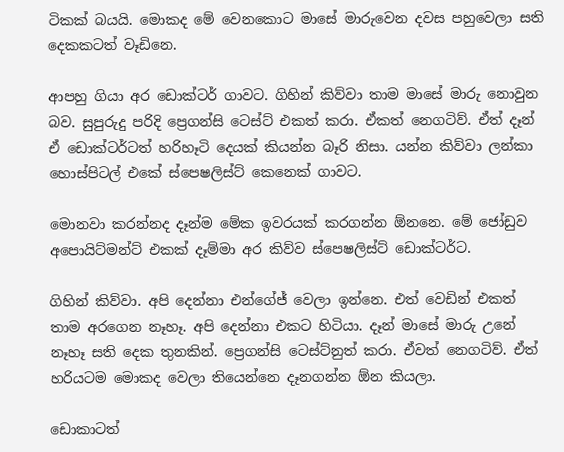ටිකක් බයයි. මොකද මේ වෙනකොට මාසේ මාරුවෙන දවස පහුවෙලා සති දෙකකටත් වෑඩිනෙ.

ආපහු ගියා අර ඩොක්ටර් ගාවට. ගිහින් කිව්වා තාම මාසේ මාරු නොවුන බව. සුපුරුදු පරිදි ප්‍රෙගන්සි ටෙස්ට් එකත් කරා. ඒකත් නෙගටිව්. ඒත් දෑන් ඒ ඩොක්ටර්ටත් හරිහෑටි දෙයක් කියන්න බෑරි නිසා. යන්න කිව්වා ලන්කා හොස්පිටල් එකේ ස්පෙෂලිස්ට් කෙනෙක් ගාවට.

මොනවා කරන්නද දෑන්ම මේක ඉවරයක් කරගන්න ඕනනෙ. මේ ජෝඩුව අපොයිට්මන්ට් එකක් දෑම්මා අර කිව්ව ස්පෙෂලිස්ට් ඩොක්ටර්ට.

ගිහින් කිව්වා. අපි දෙන්නා එන්ගේජ් වෙලා ඉන්නෙ. එත් වෙඩින් එකත් තාම අරගෙන නෑහෑ. අපි දෙන්නා එකට හිටියා. දෑන් මාසේ මාරු උනේ නෑහෑ සති දෙක තුනකින්. ප්‍රෙගන්සි ටෙස්ට්නුත් කරා. ඒවත් නෙගටිව්. ඒත් හරියටම මොකද වෙලා තියෙන්නෙ දෑනගන්න ඕන කියලා.

ඩොකාටත්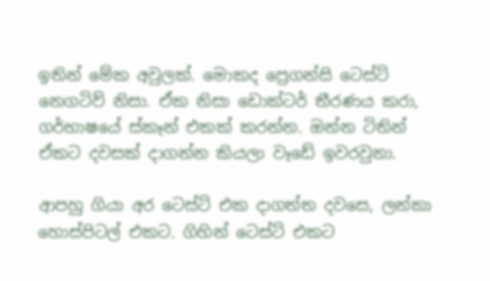ඉතින් මේක අවුලක්. මොකද ප්‍රෙගන්සි ටෙස්ට් නෙගටිව් නිසා. ඒක නිසා ඩොක්ටර් තීරණය කරා, ගර්භාෂයේ ස්කෑන් එකක් කරන්න. ඔන්න ටිතින් ඒකට දවසක් දාගන්න කියලා වෑඩේ ඉවරවුනා.

ආපහු ගියා අර ටෙස්ට් එක දාගත්ත දවසෙ, ලන්කා හොස්පිටල් එකට. ගිහින් ටෙස්ට් එකට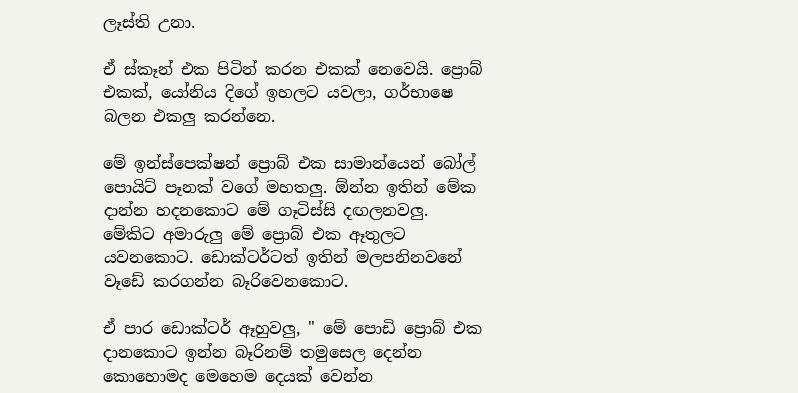ලෑස්ති උනා.

ඒ ස්කෑන් එක පිටින් කරන එකක් නෙවෙයි. ප්‍රොබ් එකක්, යෝනිය දිගේ ඉහලට යවලා, ගර්භාෂෙ බලන එකලු කරන්නෙ.

මේ ඉන්ස්පෙක්ෂන් ප්‍රොබ් එක සාමාන්යෙන් බෝල් පොයිට් පෑනක් වගේ මහතලු. ඕන්න ඉතින් මේක දාන්න හදනකොට මේ ගෑටිස්සි දඟලනවලු. මේකිට අමාරුලු මේ ප්‍රොබ් එක ඈතුලට යවනකොට. ඩොක්ටර්ටත් ඉතින් මලපනිනවනේ වෑඩේ කරගන්න බෑරිවෙනකොට.

ඒ පාර ඩොක්ටර් ඈහුවලු, " මේ පොඩි ප්‍රොබ් එක දානකොට ඉන්න බෑරිනම් තමුසෙල දෙන්න කොහොමද මෙහෙම දෙයක් වෙන්න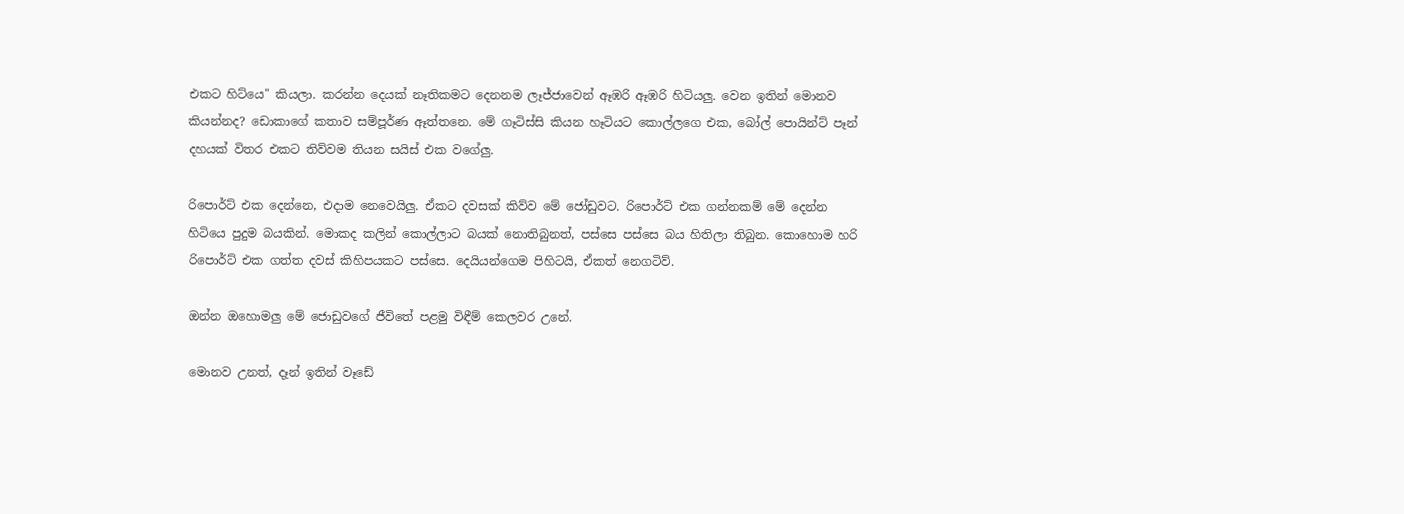එකට හිට්යෙ" කියලා. කරන්න දෙයක් නෑතිකමට දෙනනම ලෑජ්ජාවෙන් ඈඹරි ඈඹරි හිටියලු. වෙන ඉතින් මොනව කියන්නද? ඩොකාගේ කතාව සම්පූර්ණ ඈත්තනෙ. මේ ගෑටිස්සි කියන හෑටියට කොල්ලගෙ එක, බෝල් පොයින්ට් පෑන් දහයක් විතර එකට තිව්වම තියන සයිස් එක වගේලු.

රිපොර්ට් එක දෙන්නෙ, එදාම නෙවෙයිලු. ඒකට දවසක් කිව්ව මේ ජෝඩුවට. රිපොර්ට් එක ගන්නකම් මේ දෙන්න හිටියෙ පුදුම බයකින්. මොකද කලින් කොල්ලාට බයක් නොතිබුනත්, පස්සෙ පස්සෙ බය හිතිලා තිබුන. කොහොම හරි රිපොර්ට් එක ගත්ත දවස් කිහිපයකට පස්සෙ. දෙයියන්ගෙම පිහිටයි, ඒකත් නෙගටිව්.

ඔන්න ඔහොමලු මේ ජොඩුවගේ ජීවිතේ පළමු විඳීම් කෙලවර උනේ.

මොනව උනත්, දෑන් ඉතින් වෑඩේ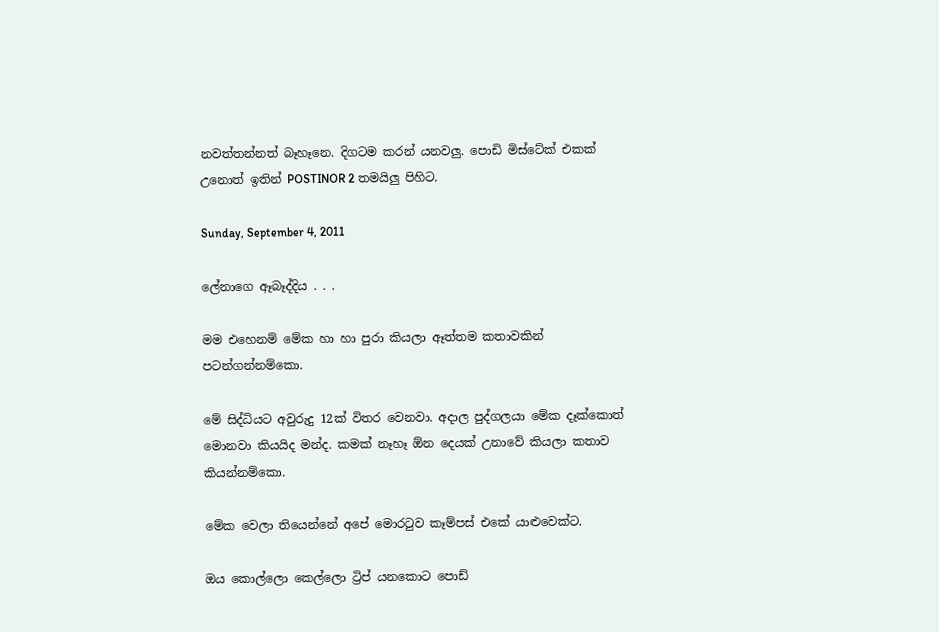නවත්තන්නත් බෑහෑනෙ. දිගටම කරන් යනවලු. පොඩි මිස්ටේක් එකක් උනොත් ඉතින් POSTINOR 2 තමයිලු පිහිට.

Sunday, September 4, 2011

ලේනාගෙ ඈබෑද්දිය . . .

මම එහෙනම් මේක හා හා පුරා කියලා ඈත්තම කතාවකින් පටන්ගන්නම්කො.

මේ සිද්ධියට අවුරුදු 12ක් විතර වෙනවා. අදාල පුද්ගලයා මේක දෑක්කොත් මොනවා කියයිද මන්ද. කමක් නෑහෑ ඕන දෙයක් උනාවේ කියලා කතාව කියන්නම්කො.

මේක වෙලා තියෙන්නේ අපේ මොරටුව කෑම්පස් එකේ යාළුවෙක්ට.

ඔය කොල්ලො කෙල්ලො ට්‍රිප් යනකොට පොඩ්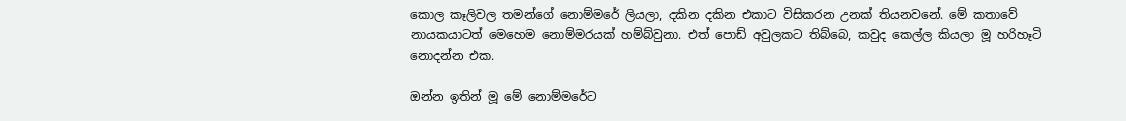කොල කෑලිවල තමන්ගේ නොම්මරේ ලියලා, දකින දකින එකාට විසිකරන උනක් තියනවනේ. මේ කතාවේ නායකයාටත් මෙහෙම නොම්මරයක් හම්බ්වුනා. එත් පොඩ් අවුලකට තිබ්බෙ, කවුද කෙල්ල කියලා මූ හරිහෑටි නොදන්න එක.

ඔන්න ඉතින් මූ මේ නොම්මරේට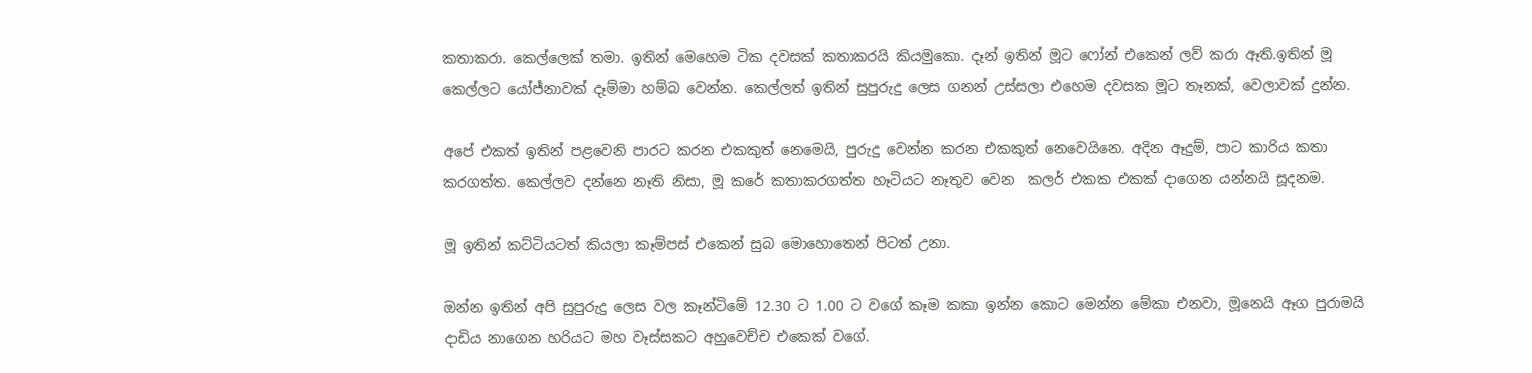කතාකරා. කෙල්ලෙක් තමා. ඉතින් මෙහෙම ටික දවසක් කතාකරයි කියමුකො. දෑන් ඉතින් මූට ෆෝන් එකෙන් ලව් කරා ඈති.ඉතින් මූ කෙල්ලට යෝජ්නාවක් දෑම්මා හම්බ වෙන්න. කෙල්ලත් ඉතින් සුපුරුදු ලෙස ගනන් උස්සලා එහෙම දවසක මූට තෑනක්, වෙලාවක් දුන්න.

අපේ එකත් ඉතින් පළවෙනි පාරට කරන එකකුත් නෙමෙයි, පුරුදු වෙන්න කරන එකකුත් නෙවෙයිනෙ. අදින ඈදුම්, පාට කාරිය කතා කරගත්ත. කෙල්ලව දන්නෙ නෑති නිසා, මූ කරේ කතාකරගත්ත හෑටියට නෑතුව වෙන  කලර් එකක එකක් දාගෙන යන්නයි සූදනම.

මූ ඉතින් කට්ටියටත් කියලා කෑම්පස් එකෙන් සුබ මොහොතෙන් පිටත් උනා.

ඔන්න ඉතින් අපි සුපුරුදු ලෙස වල කෑන්ටිමේ 12.30 ට 1.00 ට වගේ කෑම කකා ඉන්න කොට මෙන්න මේකා එනවා, මූනෙයි ඈග පුරාමයි දාඩිය නාගෙන හරියට මහ වෑස්සකට අහුවෙච්ච එකෙක් වගේ.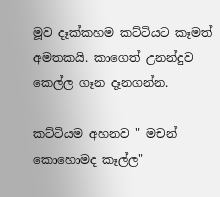මූව දෑක්කහම කට්ටියට කෑමත් අමතකයි. කාගෙත් උනන්දුව කෙල්ල ගෑන දෑනගන්න.

කට්ටියම අහනව " මචන් කොහොමද කෑල්ල"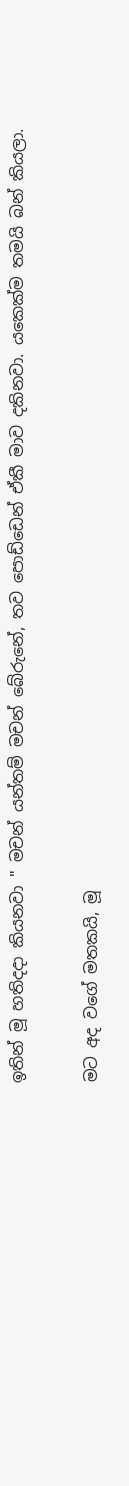ඉතින් මූ හතිදදා කියනවා " මචන් යන්තම් මචන් බේරුනේ, තව පොඩ්ඩෙන් ඒකී මාව දකිනවා. යකෙක්ම තමයි බන් කියලා.

මට අද වගේ මතකයි, මූ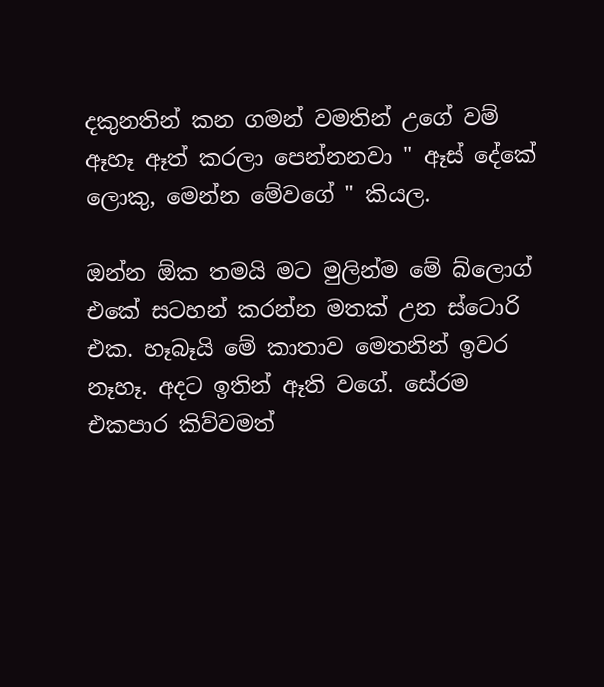දකුනතින් කන ගමන් වමතින් උගේ වම් ඈහෑ ඈත් කරලා පෙන්නනවා " ඈස් දේකේ ලොකු, මෙන්න මේවගේ " කියල.

ඔන්න ඕක තමයි මට මුලින්ම මේ බ්ලොග් එකේ සටහන් කරන්න මතක් උන ස්ටොරි එක. හෑබෑයි මේ කාතාව මෙතනින් ඉවර නෑහෑ. අදට ඉතින් ඈති වගේ. සේරම එකපාර කිව්වමත්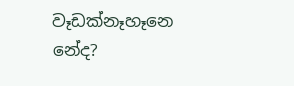වෑඩක්නෑහෑනෙ නේද?